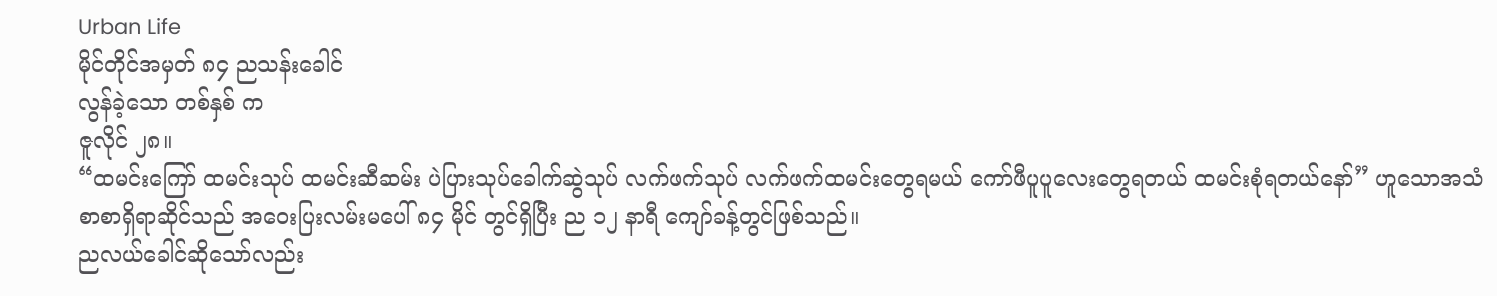Urban Life
မိုင်တိုင်အမှတ် ၈၄ ညသန်းခေါင်
လွန်ခဲ့သော တစ်နှစ် က
ဇူလိုင် ၂၈။
“ထမင်းကြော် ထမင်းသုပ် ထမင်းဆီဆမ်း ပဲပြားသုပ်ခေါက်ဆွဲသုပ် လက်ဖက်သုပ် လက်ဖက်ထမင်းတွေရမယ် ကော်ဖီပူပူလေးတွေရတယ် ထမင်းစုံရတယ်နော်” ဟူသောအသံစာစာရှိရာဆိုင်သည် အဝေးပြးလမ်းမပေါ် ၈၄ မိုင် တွင်ရှိပြီး ည ၁၂ နာရီ ကျော်ခန့်တွင်ဖြစ်သည်။
ညလယ်ခေါင်ဆိုသော်လည်း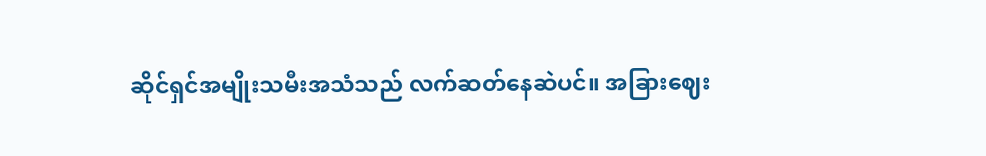ဆိုင်ရှင်အမျိုးသမီးအသံသည် လက်ဆတ်နေဆဲပင်။ အခြားဈေး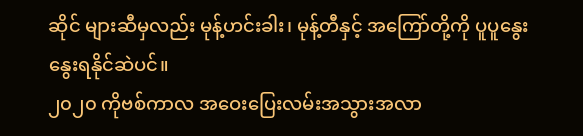ဆိုင် များဆီမှလည်း မုန့်ဟင်းခါး၊ မုန့်တီနှင့် အကြော်တို့ကို ပူပူနွေးနွေးရနိုင်ဆဲပင်။
၂၀၂၀ ကိုဗစ်ကာလ အဝေးပြေးလမ်းအသွားအလာ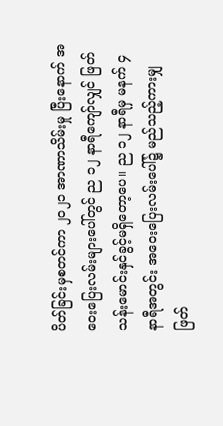ပိတ်ခြင်းမှစတင်ကာ ၂၀၂၁ အာဏာသိမ်းမှု ပြီးနောက် အဝေးပြေးလမ်းများပေါ်တွင် ည ၁၂ နာရီကျော်လျှင် ဖြတ်သန်းမောင်းနှင်ခွင့်မရှိတော့ပေ။ ည ၁၂ နာရီမှ မနက် ၄ နာရီအတွင်း အဝေးပြေးလမ်းပေါ်၌ မည်သည့်ကားမျှ ဖြတ်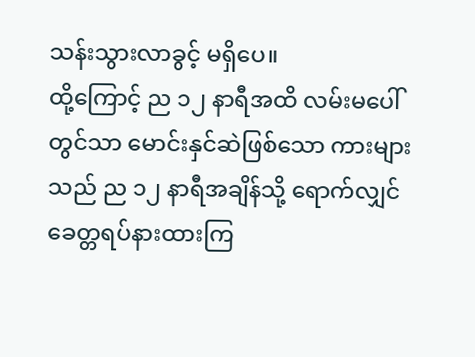သန်းသွားလာခွင့် မရှိပေ။
ထို့ကြောင့် ည ၁၂ နာရီအထိ လမ်းမပေါ်တွင်သာ မောင်းနှင်ဆဲဖြစ်သော ကားများသည် ည ၁၂ နာရီအချိန်သို့ ရောက်လျှင် ခေတ္တရပ်နားထားကြ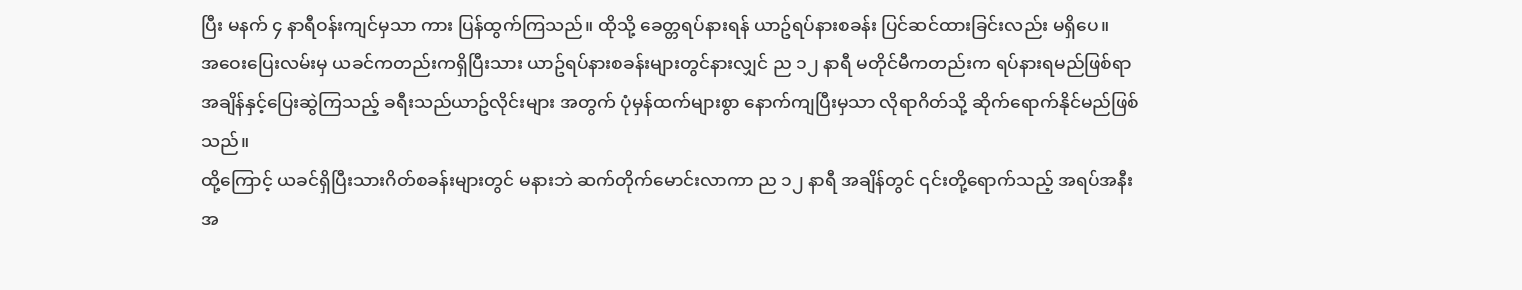ပြီး မနက် ၄ နာရီဝန်းကျင်မှသာ ကား ပြန်ထွက်ကြသည်။ ထိုသို့ ခေတ္တရပ်နားရန် ယာဥ်ရပ်နားစခန်း ပြင်ဆင်ထားခြင်းလည်း မရှိပေ။
အဝေးပြေးလမ်းမှ ယခင်ကတည်းကရှိပြီးသား ယာဥ်ရပ်နားစခန်းများတွင်နားလျှင် ည ၁၂ နာရီ မတိုင်မီကတည်းက ရပ်နားရမည်ဖြစ်ရာ အချိန်နှင့်ပြေးဆွဲကြသည့် ခရီးသည်ယာဥ်လိုင်းများ အတွက် ပုံမှန်ထက်များစွာ နောက်ကျပြီးမှသာ လိုရာဂိတ်သို့ ဆိုက်ရောက်နိုင်မည်ဖြစ်သည်။
ထို့ကြောင့် ယခင်ရှိပြီးသားဂိတ်စခန်းများတွင် မနားဘဲ ဆက်တိုက်မောင်းလာကာ ည ၁၂ နာရီ အချိန်တွင် ၎င်းတို့ရောက်သည့် အရပ်အနီးအ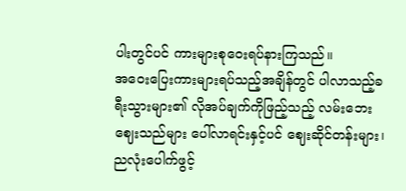ပါးတွင်ပင် ကားများစုဝေးရပ်နားကြသည်။
အဝေးပြေးကားများရပ်သည့်အချိန်တွင် ပါလာသည့်ခရီးသွားများ၏ လိုအပ်ချက်ကိုဖြည့်သည့် လမ်းဘေးဈေးသည်များ ပေါ်လာရင်းနှင့်ပင် ဈေးဆိုင်တန်းများ၊ ညလုံးပေါက်ဖွင့်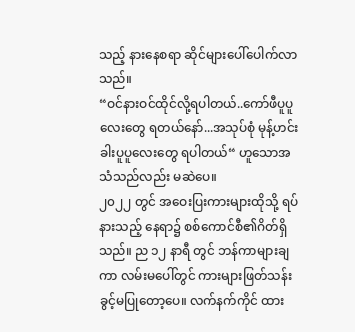သည့် နားနေစရာ ဆိုင်များပေါ်ပေါက်လာသည်။
“ဝင်နားဝင်ထိုင်လို့ရပါတယ်..ကော်ဖီပူပူလေးတွေ ရတယ်နော်...အသုပ်စုံ မုန့်ဟင်းခါးပူပူလေးတွေ ရပါတယ်“ ဟူသောအသံသည်လည်း မဆဲပေ။
၂၀၂၂ တွင် အဝေးပြးကားများထိုသို့ ရပ်နားသည့် နေရာ၌ စစ်ကောင်စီ၏ဂိတ်ရှိသည်။ ည ၁၂ နာရီ တွင် ဘန်ကာများချကာ လမ်းမပေါ်တွင် ကားများဖြတ်သန်းခွင့်မပြုတော့ပေ။ လက်နက်ကိုင် ထား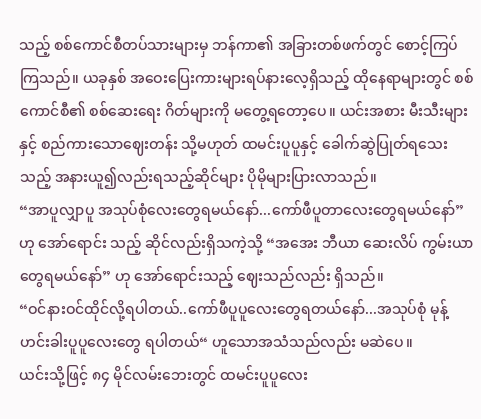သည့် စစ်ကောင်စီတပ်သားများမှ ဘန်ကာ၏ အခြားတစ်ဖက်တွင် စောင့်ကြပ်ကြသည်။ ယခုနှစ် အဝေးပြေးကားများရပ်နားလေ့ရှိသည့် ထိုနေရာများတွင် စစ်ကောင်စီ၏ စစ်ဆေးရေး ဂိတ်များကို မတွေ့ရတော့ပေ။ ယင်းအစား မီးသီးများနှင့် စည်ကားသောဈေးတန်း သို့မဟုတ် ထမင်းပူပူနှင့် ခေါက်ဆွဲပြုတ်ရသေးသည့် အနားယူ၍လည်းရသည့်ဆိုင်များ ပိုမိုများပြားလာသည်။
“အာပူလျှာပူ အသုပ်စုံလေးတွေရမယ်နော်...ကော်ဖီပူတာလေးတွေရမယ်နော်” ဟု အော်ရောင်း သည့် ဆိုင်လည်းရှိသကဲ့သို့ “အအေး ဘီယာ ဆေးလိပ် ကွမ်းယာတွေရမယ်နော်” ဟု အော်ရောင်းသည့် ဈေးသည်လည်း ရှိသည်။
“ဝင်နားဝင်ထိုင်လို့ရပါတယ်..ကော်ဖီပူပူလေးတွေရတယ်နော်...အသုပ်စုံ မုန့်ဟင်းခါးပူပူလေးတွေ ရပါတယ်“ ဟူသောအသံသည်လည်း မဆဲပေ။
ယင်းသို့ဖြင့် ၈၄ မိုင်လမ်းဘေးတွင် ထမင်းပူပူလေး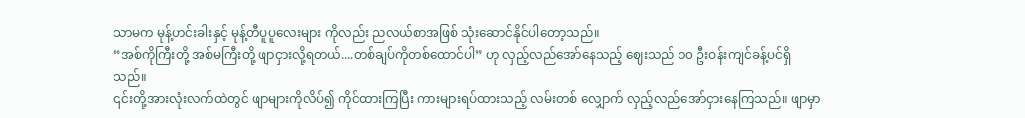သာမက မုန့်ဟင်းခါးနှင့် မုန့်တီပူပူလေးများ ကိုလည်း ညလယ်စာအဖြစ် သုံးဆောင်နိုင်ပါတော့သည်။
“အစ်ကိုကြီးတို့ အစ်မကြီးတို့ ဖျာငှားလို့ရတယ်....တစ်ချပ်ကိုတစ်ထောင်ပါ” ဟု လှည့်လည်အော်နေသည့် ဈေးသည် ၁၀ ဦးဝန်းကျင်ခန့်ပင်ရှိသည်။
၎င်းတို့အားလုံးလက်ထဲတွင် ဖျာများကိုလိပ်၍ ကိုင်ထားကြပြီး ကားများရပ်ထားသည့် လမ်းတစ် လျှောက် လှည့်လည်အော်ငှားနေကြသည်။ ဖျာမှာ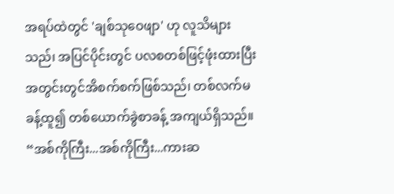အရပ်ထဲတွင် 'ချစ်သုဝေဖျာ' ဟု လူသိများသည်၊ အပြင်ပိုင်းတွင် ပလစတစ်ဖြင့်ဖုံးထားပြီး အတွင်းတွင်အိစက်စက်ဖြစ်သည်၊ တစ်လက်မခန့်ထူ၍ တစ်ယောက်ခွဲစာခန့် အကျယ်ရှိသည်။
“အစ်ကိုကြီး...အစ်ကိုကြီး...ကားဆ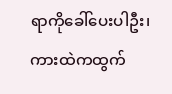ရာကိုခေါ်ပေးပါဦး၊ ကားထဲကထွက်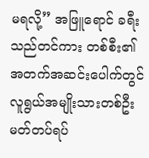မရလို့” အဖြူရောင် ခရီးသည်တင်ကား တစ်စီး၏ အတက်အဆင်းပေါက်တွင် လူရွယ်အမျိုးသားတစ်ဦး မတ်တပ်ရပ်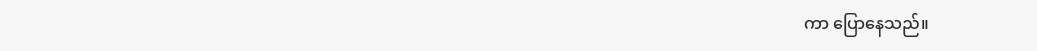ကာ ပြောနေသည်။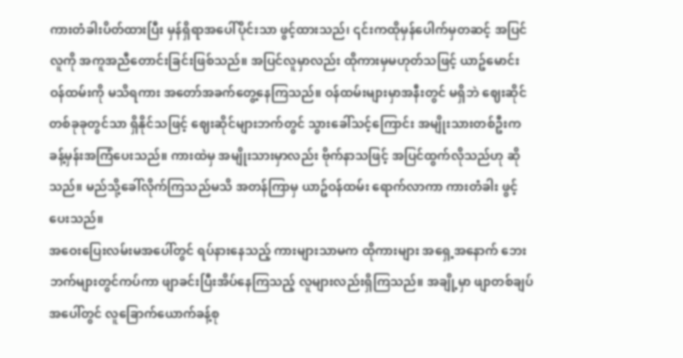ကားတံခါးပိတ်ထားပြီး မှန်ရှိရာအပေါ်ပိုင်းသာ ဖွင့်ထားသည်၊ ၎င်းကထိုမှန်ပေါက်မှတဆင့် အပြင် လူကို အကူအညီတောင်းခြင်းဖြစ်သည်။ အပြင်လူမှာလည်း ထိုကားမှမဟုတ်သဖြင့် ယာဥ်မောင်း ဝန်ထမ်းကို မသိရကား အတော်အခက်တွေ့နေကြသည်။ ဝန်ထမ်းများမှာအနီးတွင် မရှိဘဲ ဈေးဆိုင် တစ်ခုခုတွင်သာ ရှိနိုင်သဖြင့် ဈေးဆိုင်များဘက်တွင် သွားခေါ်သင့်ကြောင်း အမျိုးသားတစ်ဦးက ခန့်မှန်းအကြံပေးသည်။ ကားထဲမှ အမျိုးသားမှာလည်း ဗိုက်နာသဖြင့် အပြင်ထွက်လိုသည်ဟု ဆိုသည်။ မည်သို့ခေါ်လိုက်ကြသည်မသိ အတန်ကြာမှ ယာဥ်ဝန်ထမ်း ရောက်လာကာ ကားတံခါး ဖွင့်ပေးသည်။
အဝေးပြေးလမ်းမအပေါ်တွင် ရပ်နားနေသည့် ကားများသာမက ထိုကားများ အရှေ့အနောက် ဘေးဘက်များတွင်ကပ်ကာ ဖျာခင်းပြီးအိပ်နေကြသည့် လူများလည်းရှိကြသည်။ အချို့မှာ ဖျာတစ်ချပ်အပေါ်တွင် လူခြောက်ယောက်ခန့်စု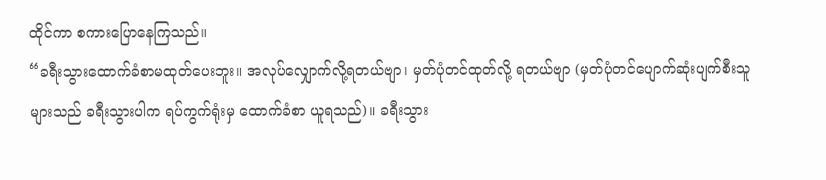ထိုင်ကာ စကားပြောနေကြသည်။
“ခရီးသွားထောက်ခံစာမထုတ်ပေးဘူး။ အလုပ်လျှောက်လို့ရတယ်ဗျာ၊ မှတ်ပုံတင်ထုတ်လို့ ရတယ်ဗျာ (မှတ်ပုံတင်ပျောက်ဆုံးပျက်စီးသူများသည် ခရီးသွားပါက ရပ်ကွက်ရုံးမှ ထောက်ခံစာ ယူရသည်)။ ခရီးသွား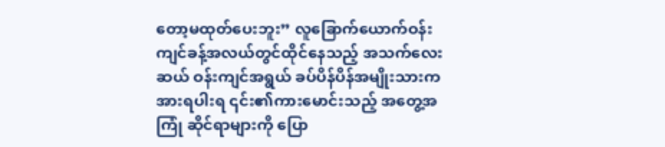တော့မထုတ်ပေးဘူး” လူခြောက်ယောက်ဝန်းကျင်ခန့်အလယ်တွင်ထိုင်နေသည့် အသက်လေးဆယ် ဝန်းကျင်အရွယ် ခပ်ပိန်ပိန်အမျိုးသားက အားရပါးရ ၎င်း၏ကားမောင်းသည့် အတွေ့အကြုံ ဆိုင်ရာများကို ပြော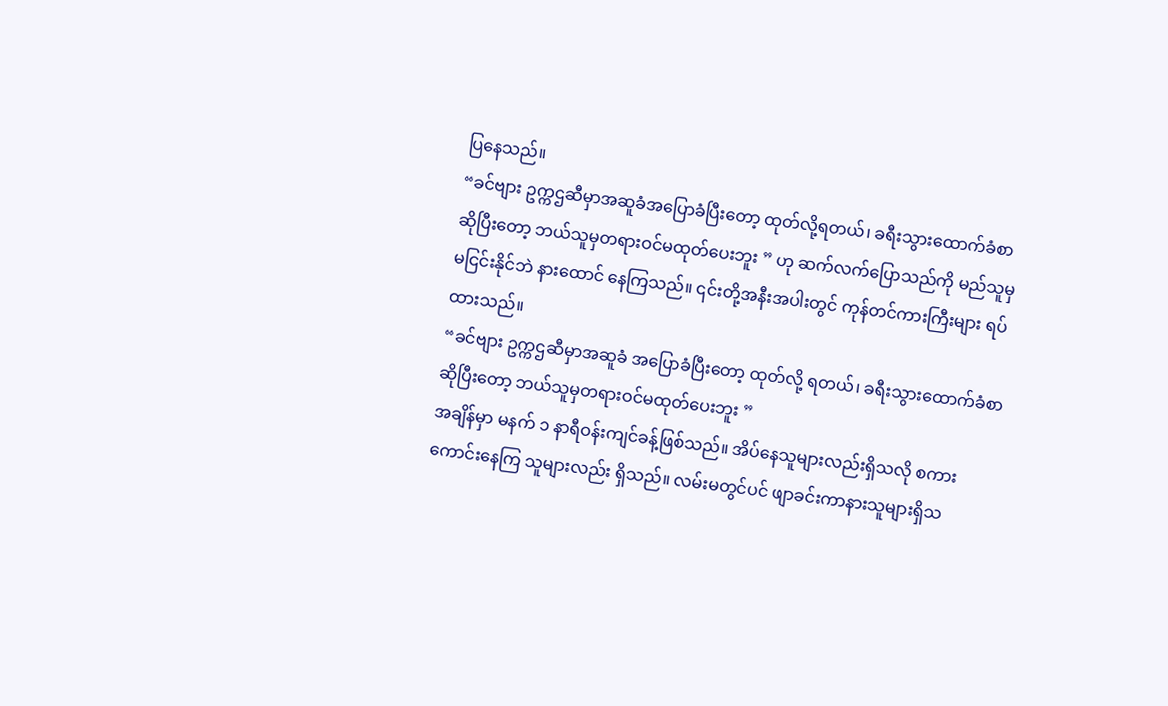ပြနေသည်။
“ခင်ဗျား ဥက္ကဌဆီမှာအဆူခံအပြောခံပြီးတော့ ထုတ်လို့ရတယ်၊ ခရီးသွားထောက်ခံစာဆိုပြီးတော့ ဘယ်သူမှတရားဝင်မထုတ်ပေးဘူး ” ဟု ဆက်လက်ပြောသည်ကို မည်သူမှမငြင်းနိုင်ဘဲ နားထောင် နေကြသည်။ ၎င်းတို့အနီးအပါးတွင် ကုန်တင်ကားကြီးများ ရပ်ထားသည်။
“ခင်ဗျား ဥက္ကဌဆီမှာအဆူခံ အပြောခံပြီးတော့ ထုတ်လို့ ရတယ်၊ ခရီးသွားထောက်ခံစာဆိုပြီးတော့ ဘယ်သူမှတရားဝင်မထုတ်ပေးဘူး ”
အချိန်မှာ မနက် ၁ နာရီဝန်းကျင်ခန့်ဖြစ်သည်။ အိပ်နေသူများလည်းရှိသလို စကားကောင်းနေကြ သူများလည်း ရှိသည်။ လမ်းမတွင်ပင် ဖျာခင်းကာနားသူများရှိသ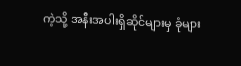ကဲ့သို့ အနီးအပါးရှိဆိုင်များမှ ခုံများ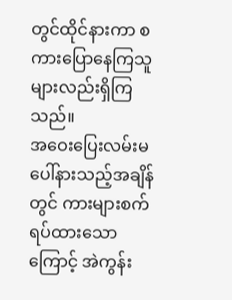တွင်ထိုင်နားကာ စကားပြောနေကြသူများလည်းရှိကြသည်။
အဝေးပြေးလမ်းမပေါ်နားသည့်အချိန်တွင် ကားများစက်ရပ်ထားသောကြောင့် အဲကွန်း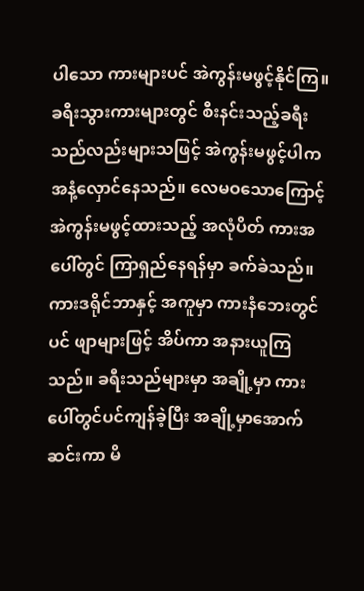ပါသော ကားများပင် အဲကွန်းမဖွင့်နိုင်ကြ။ ခရီးသွားကားများတွင် စီးနင်းသည့်ခရီးသည်လည်းများသဖြင့် အဲကွန်းမဖွင့်ပါက အနံ့လှောင်နေသည်။ လေမဝသောကြောင့် အဲကွန်းမဖွင့်ထားသည့် အလုံပိတ် ကားအပေါ်တွင် ကြာရှည်နေရန်မှာ ခက်ခဲသည်။ ကားဒရိုင်ဘာနှင့် အကူမှာ ကားနံဘေးတွင်ပင် ဖျာများဖြင့် အိပ်ကာ အနားယူကြသည်။ ခရီးသည်များမှာ အချို့မှာ ကားပေါ်တွင်ပင်ကျန်ခဲ့ပြီး အချို့မှာအောက်ဆင်းကာ မိ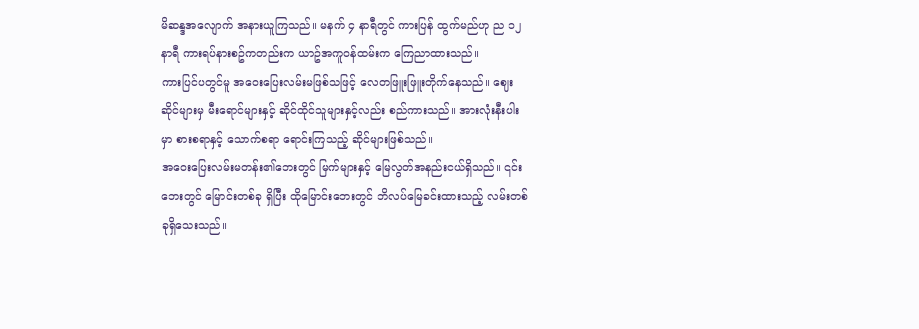မိဆန္ဒအလျောက် အနားယူကြသည်။ မနက် ၄ နာရီတွင် ကားပြန် ထွက်မည်ဟု ည ၁၂ နာရီ ကားရပ်နားစဥ်ကတည်းက ယာဥ်အကူဝန်ထမ်းက ကြေညာထားသည်။
ကားပြင်ပတွင်မူ အဝေးပြေးလမ်းမဖြစ်သဖြင့် လေတဖြူးဖြူးတိုက်နေသည်။ ဈေးဆိုင်များမှ မီးရောင်များနှင့် ဆိုင်ထိုင်သူများနှင့်လည်း စည်ကားသည်။ အားလုံးနီးပါးမှာ စားစရာနှင့် သောက်စရာ ရောင်းကြသည့် ဆိုင်များဖြစ်သည်။
အဝေးပြေးလမ်းမတန်း၏ဘေးတွင် မြက်များနှင့် မြေလွတ်အနည်းငယ်ရှိသည်။ ၎င်းဘေးတွင် မြောင်းတစ်ခု ရှိပြီး ထိုမြောင်းဘေးတွင် ဘိလပ်မြေခင်းထားသည့် လမ်းတစ်ခုရှိသေးသည်။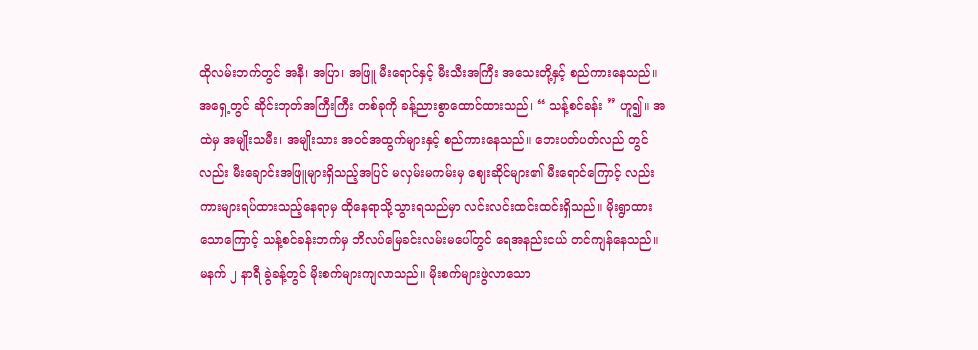ထိုလမ်းဘက်တွင် အနီ၊ အပြာ၊ အဖြူ မီးရောင်နှင့် မီးသီးအကြီး အသေးတို့နှင့် စည်ကားနေသည်။ အရှေ့တွင် ဆိုင်းဘုတ်အကြီးကြီး တစ်ခုကို ခန့်ညားစွာထောင်ထားသည်၊ “ သန့်စင်ခန်း ” ဟူ၍။ အထဲမှ အမျိုးသမီး၊ အမျိုးသား အဝင်အထွက်များနှင့် စည်ကားနေသည်။ ဘေးပတ်ပတ်လည် တွင်လည်း မီးချောင်းအဖြူများရှိသည့်အပြင် မလှမ်းမကမ်းမှ ဈေးဆိုင်များ၏ မီးရောင်ကြောင့် လည်း ကားများရပ်ထားသည့်နေရာမှ ထိုနေရာသို့သွားရသည်မှာ လင်းလင်းထင်းထင်းရှိသည်။ မိုးရွာထားသောကြောင့် သန့်စင်ခန်းဘက်မှ ဘိလပ်မြေခင်းလမ်းမပေါ်တွင် ရေအနည်းငယ် တင်ကျန်နေသည်။
မနက် ၂ နာရီ ခွဲခန့်တွင် မိုးစက်များကျလာသည်။ မိုးစက်များဖွဲလာသော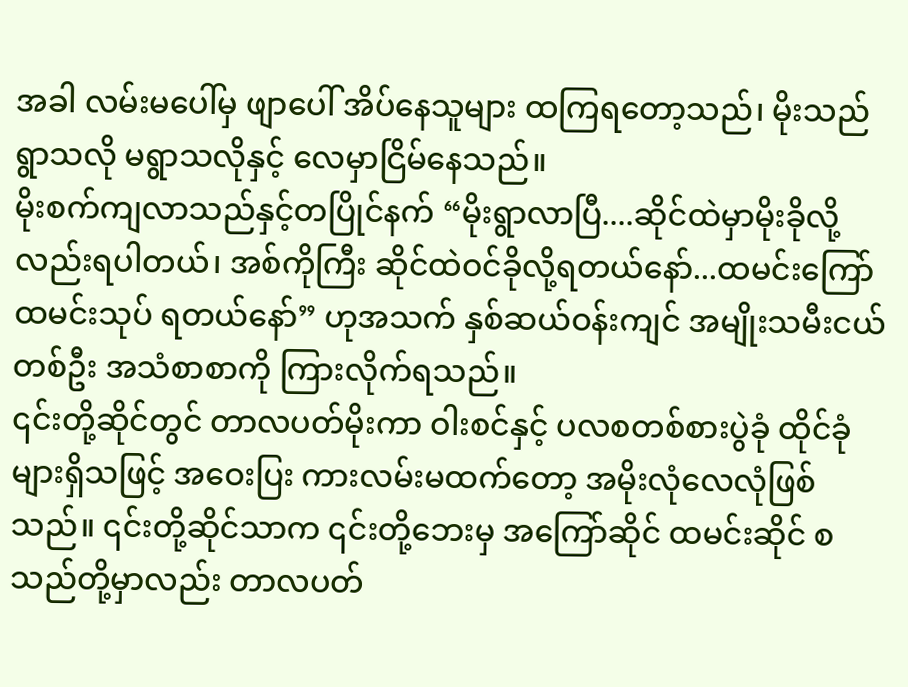အခါ လမ်းမပေါ်မှ ဖျာပေါ် အိပ်နေသူများ ထကြရတော့သည်၊ မိုးသည်ရွာသလို မရွာသလိုနှင့် လေမှာငြိမ်နေသည်။
မိုးစက်ကျလာသည်နှင့်တပြိုင်နက် “မိုးရွာလာပြီ....ဆိုင်ထဲမှာမိုးခိုလို့လည်းရပါတယ်၊ အစ်ကိုကြီး ဆိုင်ထဲဝင်ခိုလို့ရတယ်နော်...ထမင်းကြော် ထမင်းသုပ် ရတယ်နော်” ဟုအသက် နှစ်ဆယ်ဝန်းကျင် အမျိုးသမီးငယ် တစ်ဦး အသံစာစာကို ကြားလိုက်ရသည်။
၎င်းတို့ဆိုင်တွင် တာလပတ်မိုးကာ ဝါးစင်နှင့် ပလစတစ်စားပွဲခုံ ထိုင်ခုံများရှိသဖြင့် အဝေးပြး ကားလမ်းမထက်တော့ အမိုးလုံလေလုံဖြစ်သည်။ ၎င်းတို့ဆိုင်သာက ၎င်းတို့ဘေးမှ အကြော်ဆိုင် ထမင်းဆိုင် စသည်တို့မှာလည်း တာလပတ်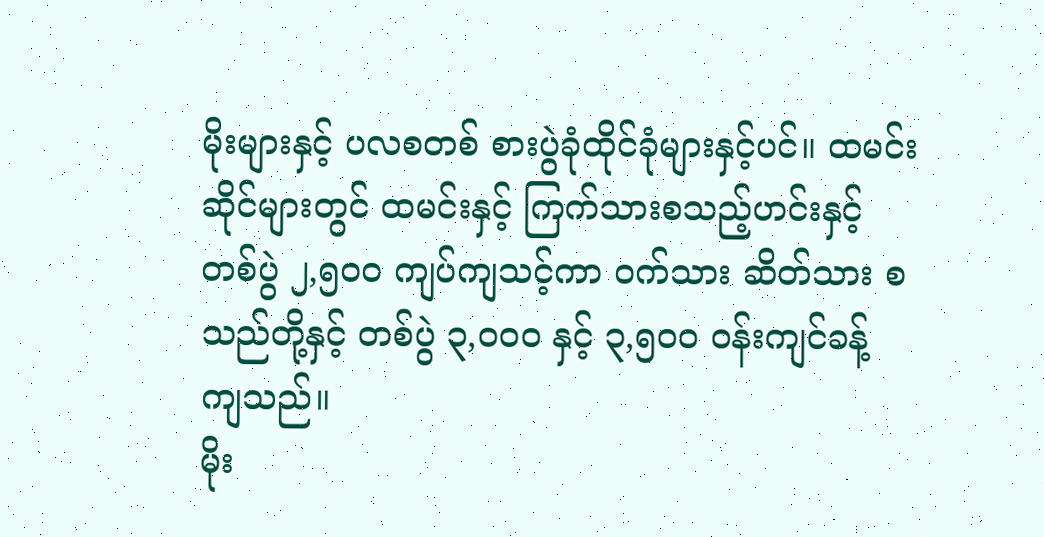မိုးများနှင့် ပလစတစ် စားပွဲခုံထိုင်ခုံများနှင့်ပင်။ ထမင်း ဆိုင်များတွင် ထမင်းနှင့် ကြက်သားစသည့်ဟင်းနှင့် တစ်ပွဲ ၂,၅၀၀ ကျပ်ကျသင့်ကာ ဝက်သား ဆိတ်သား စသည်တို့နှင့် တစ်ပွဲ ၃,၀၀၀ နှင့် ၃,၅၀၀ ဝန်းကျင်ခန့် ကျသည်။
မိုး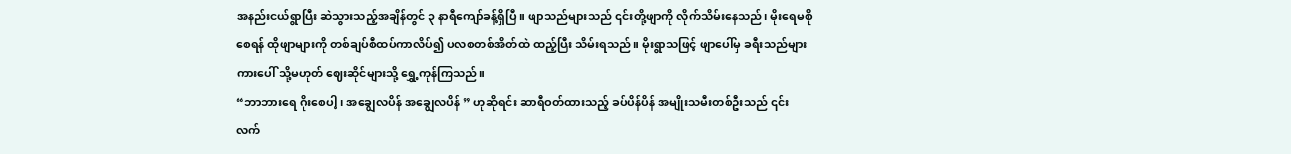အနည်းငယ်ရွာပြီး ဆဲသွားသည့်အချိန်တွင် ၃ နာရီကျော်ခန့်ရှိပြီ။ ဖျာသည်များသည် ၎င်းတို့ဖျာကို လိုက်သိမ်းနေသည်၊ မိုးရေမစိုစေရန် ထိုဖျာများကို တစ်ချပ်စီထပ်ကာလိပ်၍ ပလစတစ်အိတ်ထဲ ထည့်ပြီး သိမ်းရသည်။ မိုးရွာသဖြင့် ဖျာပေါ်မှ ခရီးသည်များ ကားပေါ် သို့မဟုတ် ဈေးဆိုင်များသို့ ရွှေ့ကုန်ကြသည်။
“ဘာဘားရေ ဂိုးစေပါ့၊ အချွေလပိန် အချွေလပိန် ” ဟုဆိုရင်း ဆာရီဝတ်ထားသည့် ခပ်ပိန်ပိန် အမျိုးသမီးတစ်ဦးသည် ၎င်းလက်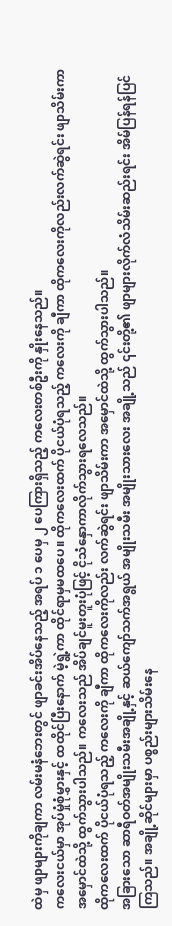ထဲမှ ဖျာများကိုချကာ လမ်းမနံဘေးတွင် ဖျာခင်းအိပ်နေသည့် အရပ် ၁ ပေမှ ၂ ပေကြားရှိသည့် ကလေးတစ်ဦးကို နှိုးနေသည်။
ကလေးငယ်မှာ အုပ်မှုံစုံမွှားနှင့် ထထိုင်ပြီးနောက် မဲ့ရွဲ့ကာ ထိုင်ရာမှမထပေ။ ထိုကလေးထက် ပိုငယ်ပုံရသည့် ကလေးကို ချီကာ ထိုကလေးကိုလည်းလက်ဆွဲရင်း ဖျာသိမ်းကာ အမှောင်ထဲသို့ ထွက်သွားပါသည်။ ကလေးသည် အိပ်ချင်မူးတူးပုံဖြင့် ငိုသံနှောကာလိုက်သွားရလေသည်။
ထိုကလေးထက် ပိုငယ်ပုံရသည့် ကလေးကို ချီကာ ထိုကလေးကိုလည်း လက်ဆွဲရင်း ဖျာသိမ်းကာ အမှောင်ထဲသို့ ထွက်သွားပါသည်။
အခြားသော ဆာရီဝတ်အမျိုးသမီးအချို့နှင့် ဆယ်ကျော်သက်အရွယ် အမျိုးသမီး အမျိုးသားလေး အချို့သည် ၎င်းတို့၏ ဖျာများလိုက်လံသိမ်းဆည်းရင်း အိမ်ပြန်ရန်ပြင်ကြသည်။ အချို့ဆိုင်များမှာ ပစ္စည်းများသိမ်းနေ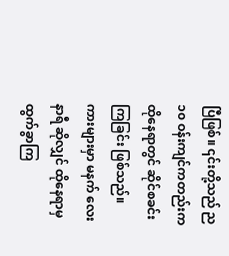ပြီဖြစ်။ ၎င်းတို့သည် ည ၁၀ ဝန်းကျင်ကတည်းက ထိုနေရာတွင် ဆိုင်စခင်း ကြခြင်း ဖြစ်သည်။ ကားများမှာ မနက် လေးနာရီ ဆိုလျှင် ထိုနေရာမှထွက်ခွာကြ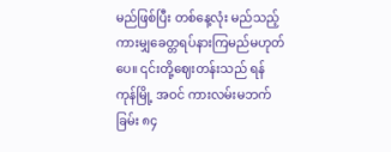မည်ဖြစ်ပြီး တစ်နေ့လုံး မည်သည့်ကားမျှခေတ္တရပ်နားကြမည်မဟုတ်ပေ။ ၎င်းတို့ဈေးတန်းသည် ရန်ကုန်မြို့ အဝင် ကားလမ်းမဘက်ခြမ်း ၈၄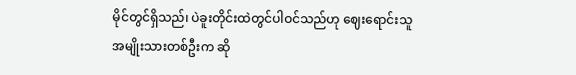မိုင်တွင်ရှိသည်၊ ပဲခူးတိုင်းထဲတွင်ပါဝင်သည်ဟု ဈေးရောင်းသူ အမျိုးသားတစ်ဦးက ဆို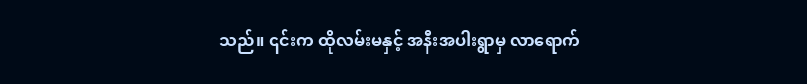သည်။ ၎င်းက ထိုလမ်းမနှင့် အနီးအပါးရွာမှ လာရောက်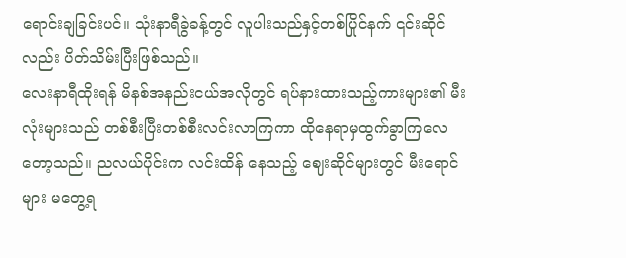ရောင်းချခြင်းပင်။ သုံးနာရီခွဲခန့်တွင် လူပါးသည်နှင့်တစ်ပြိုင်နက် ၎င်းဆိုင်လည်း ပိတ်သိမ်းပြီးဖြစ်သည်။
လေးနာရီထိုးရန် မိနစ်အနည်းငယ်အလိုတွင် ရပ်နားထားသည့်ကားများ၏ မီးလုံးများသည် တစ်စီးပြီးတစ်စီးလင်းလာကြကာ ထိုနေရာမှထွက်ခွာကြလေတော့သည်။ ညလယ်ပိုင်းက လင်းထိန် နေသည့် ဈေးဆိုင်များတွင် မီးရောင်များ မတွေ့ရ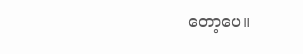တော့ပေ။